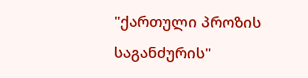"ქართული პროზის საგანძურის"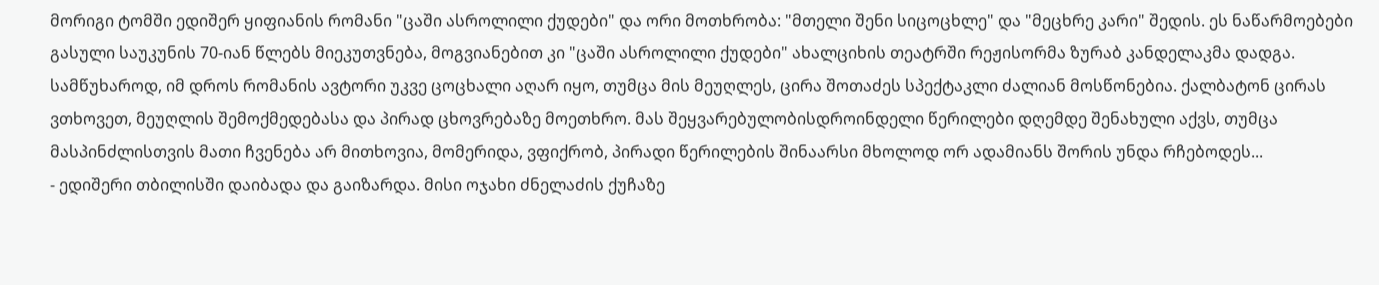მორიგი ტომში ედიშერ ყიფიანის რომანი "ცაში ასროლილი ქუდები" და ორი მოთხრობა: "მთელი შენი სიცოცხლე" და "მეცხრე კარი" შედის. ეს ნაწარმოებები გასული საუკუნის 70-იან წლებს მიეკუთვნება, მოგვიანებით კი "ცაში ასროლილი ქუდები" ახალციხის თეატრში რეჟისორმა ზურაბ კანდელაკმა დადგა. სამწუხაროდ, იმ დროს რომანის ავტორი უკვე ცოცხალი აღარ იყო, თუმცა მის მეუღლეს, ცირა შოთაძეს სპექტაკლი ძალიან მოსწონებია. ქალბატონ ცირას ვთხოვეთ, მეუღლის შემოქმედებასა და პირად ცხოვრებაზე მოეთხრო. მას შეყვარებულობისდროინდელი წერილები დღემდე შენახული აქვს, თუმცა მასპინძლისთვის მათი ჩვენება არ მითხოვია, მომერიდა, ვფიქრობ, პირადი წერილების შინაარსი მხოლოდ ორ ადამიანს შორის უნდა რჩებოდეს...
- ედიშერი თბილისში დაიბადა და გაიზარდა. მისი ოჯახი ძნელაძის ქუჩაზე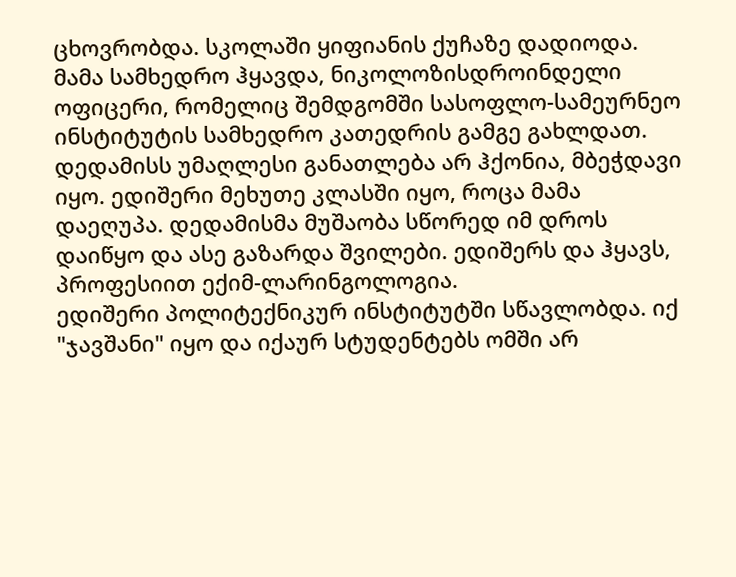ცხოვრობდა. სკოლაში ყიფიანის ქუჩაზე დადიოდა. მამა სამხედრო ჰყავდა, ნიკოლოზისდროინდელი ოფიცერი, რომელიც შემდგომში სასოფლო-სამეურნეო ინსტიტუტის სამხედრო კათედრის გამგე გახლდათ. დედამისს უმაღლესი განათლება არ ჰქონია, მბეჭდავი იყო. ედიშერი მეხუთე კლასში იყო, როცა მამა დაეღუპა. დედამისმა მუშაობა სწორედ იმ დროს დაიწყო და ასე გაზარდა შვილები. ედიშერს და ჰყავს, პროფესიით ექიმ-ლარინგოლოგია.
ედიშერი პოლიტექნიკურ ინსტიტუტში სწავლობდა. იქ "ჯავშანი" იყო და იქაურ სტუდენტებს ომში არ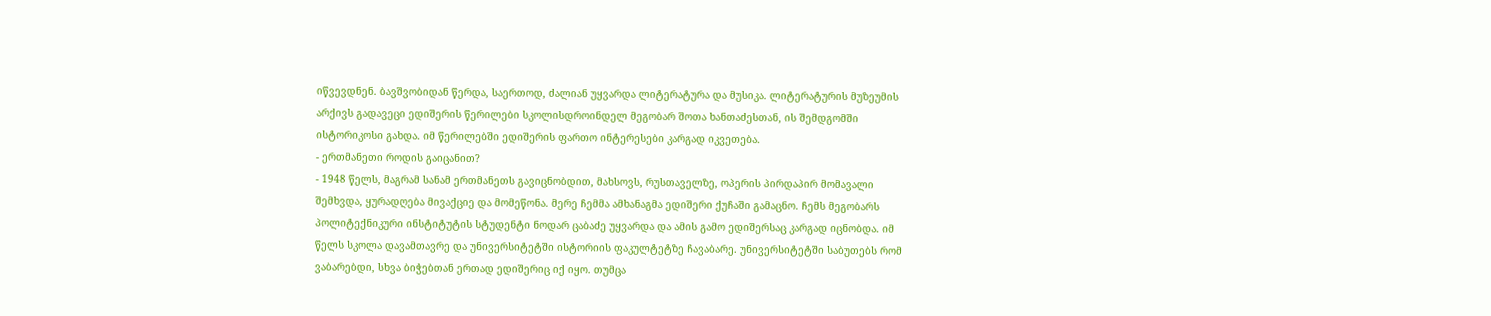იწვევდნენ. ბავშვობიდან წერდა, საერთოდ, ძალიან უყვარდა ლიტერატურა და მუსიკა. ლიტერატურის მუზეუმის არქივს გადავეცი ედიშერის წერილები სკოლისდროინდელ მეგობარ შოთა ხანთაძესთან, ის შემდგომში ისტორიკოსი გახდა. იმ წერილებში ედიშერის ფართო ინტერესები კარგად იკვეთება.
- ერთმანეთი როდის გაიცანით?
- 1948 წელს, მაგრამ სანამ ერთმანეთს გავიცნობდით, მახსოვს, რუსთაველზე, ოპერის პირდაპირ მომავალი შემხვდა, ყურადღება მივაქციე და მომეწონა. მერე ჩემმა ამხანაგმა ედიშერი ქუჩაში გამაცნო. ჩემს მეგობარს პოლიტექნიკური ინსტიტუტის სტუდენტი ნოდარ ცაბაძე უყვარდა და ამის გამო ედიშერსაც კარგად იცნობდა. იმ წელს სკოლა დავამთავრე და უნივერსიტეტში ისტორიის ფაკულტეტზე ჩავაბარე. უნივერსიტეტში საბუთებს რომ ვაბარებდი, სხვა ბიჭებთან ერთად ედიშერიც იქ იყო. თუმცა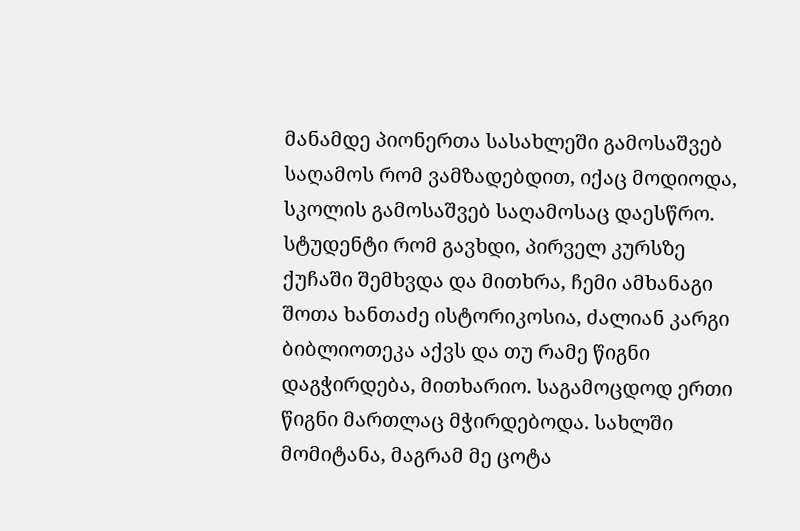მანამდე პიონერთა სასახლეში გამოსაშვებ საღამოს რომ ვამზადებდით, იქაც მოდიოდა, სკოლის გამოსაშვებ საღამოსაც დაესწრო.
სტუდენტი რომ გავხდი, პირველ კურსზე ქუჩაში შემხვდა და მითხრა, ჩემი ამხანაგი შოთა ხანთაძე ისტორიკოსია, ძალიან კარგი ბიბლიოთეკა აქვს და თუ რამე წიგნი დაგჭირდება, მითხარიო. საგამოცდოდ ერთი წიგნი მართლაც მჭირდებოდა. სახლში მომიტანა, მაგრამ მე ცოტა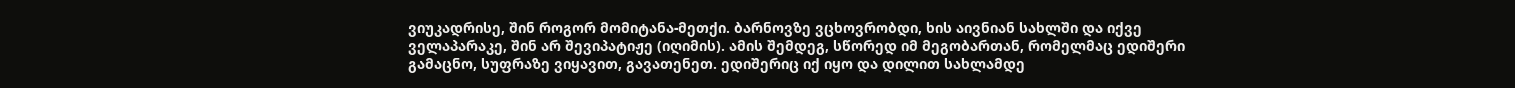ვიუკადრისე, შინ როგორ მომიტანა-მეთქი. ბარნოვზე ვცხოვრობდი, ხის აივნიან სახლში და იქვე ველაპარაკე, შინ არ შევიპატიჟე (იღიმის). ამის შემდეგ, სწორედ იმ მეგობართან, რომელმაც ედიშერი გამაცნო, სუფრაზე ვიყავით, გავათენეთ. ედიშერიც იქ იყო და დილით სახლამდე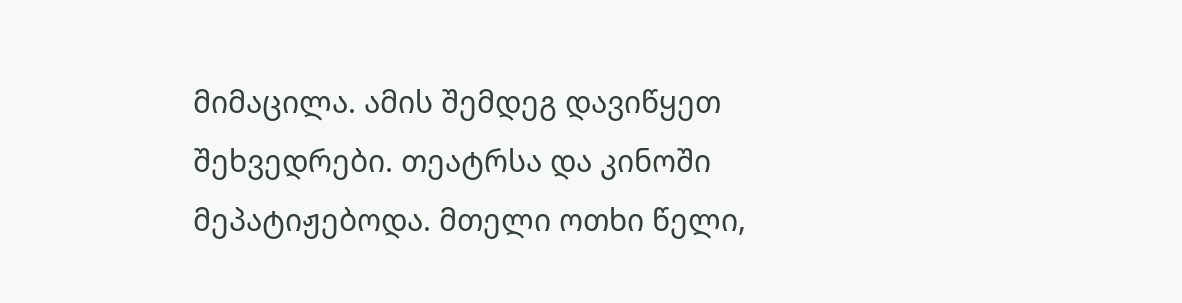მიმაცილა. ამის შემდეგ დავიწყეთ შეხვედრები. თეატრსა და კინოში მეპატიჟებოდა. მთელი ოთხი წელი,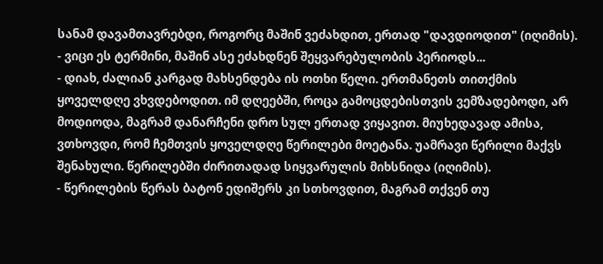სანამ დავამთავრებდი, როგორც მაშინ ვეძახდით, ერთად "დავდიოდით" (იღიმის).
- ვიცი ეს ტერმინი, მაშინ ასე ეძახდნენ შეყვარებულობის პერიოდს...
- დიახ, ძალიან კარგად მახსენდება ის ოთხი წელი. ერთმანეთს თითქმის ყოველდღე ვხვდებოდით. იმ დღეებში, როცა გამოცდებისთვის ვემზადებოდი, არ მოდიოდა, მაგრამ დანარჩენი დრო სულ ერთად ვიყავით. მიუხედავად ამისა, ვთხოვდი, რომ ჩემთვის ყოველდღე წერილები მოეტანა. უამრავი წერილი მაქვს შენახული. წერილებში ძირითადად სიყვარულის მიხსნიდა (იღიმის).
- წერილების წერას ბატონ ედიშერს კი სთხოვდით, მაგრამ თქვენ თუ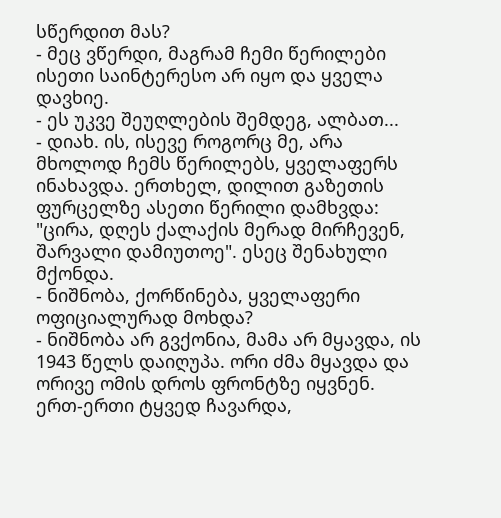სწერდით მას?
- მეც ვწერდი, მაგრამ ჩემი წერილები ისეთი საინტერესო არ იყო და ყველა დავხიე.
- ეს უკვე შეუღლების შემდეგ, ალბათ...
- დიახ. ის, ისევე როგორც მე, არა მხოლოდ ჩემს წერილებს, ყველაფერს ინახავდა. ერთხელ, დილით გაზეთის ფურცელზე ასეთი წერილი დამხვდა: "ცირა, დღეს ქალაქის მერად მირჩევენ, შარვალი დამიუთოე". ესეც შენახული მქონდა.
- ნიშნობა, ქორწინება, ყველაფერი ოფიციალურად მოხდა?
- ნიშნობა არ გვქონია, მამა არ მყავდა, ის 1943 წელს დაიღუპა. ორი ძმა მყავდა და ორივე ომის დროს ფრონტზე იყვნენ. ერთ-ერთი ტყვედ ჩავარდა,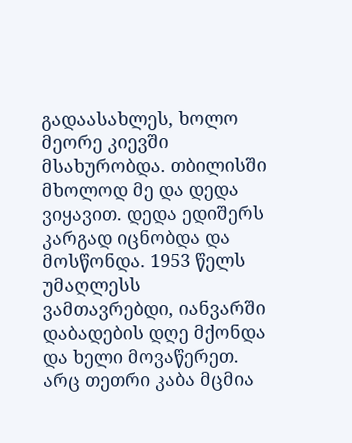გადაასახლეს, ხოლო მეორე კიევში მსახურობდა. თბილისში მხოლოდ მე და დედა ვიყავით. დედა ედიშერს კარგად იცნობდა და მოსწონდა. 1953 წელს უმაღლესს ვამთავრებდი, იანვარში დაბადების დღე მქონდა და ხელი მოვაწერეთ. არც თეთრი კაბა მცმია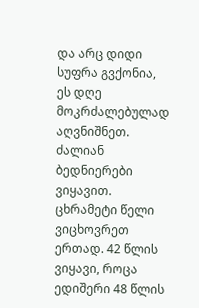და არც დიდი სუფრა გვქონია, ეს დღე მოკრძალებულად აღვნიშნეთ. ძალიან ბედნიერები ვიყავით. ცხრამეტი წელი ვიცხოვრეთ ერთად. 42 წლის ვიყავი, როცა ედიშერი 48 წლის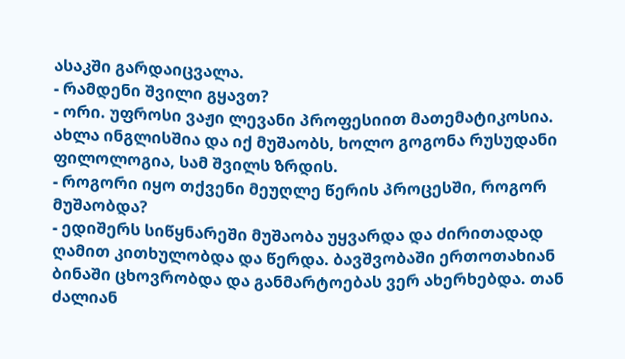ასაკში გარდაიცვალა.
- რამდენი შვილი გყავთ?
- ორი. უფროსი ვაჟი ლევანი პროფესიით მათემატიკოსია. ახლა ინგლისშია და იქ მუშაობს, ხოლო გოგონა რუსუდანი ფილოლოგია, სამ შვილს ზრდის.
- როგორი იყო თქვენი მეუღლე წერის პროცესში, როგორ მუშაობდა?
- ედიშერს სიწყნარეში მუშაობა უყვარდა და ძირითადად ღამით კითხულობდა და წერდა. ბავშვობაში ერთოთახიან ბინაში ცხოვრობდა და განმარტოებას ვერ ახერხებდა. თან ძალიან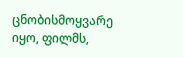ცნობისმოყვარე იყო, ფილმს,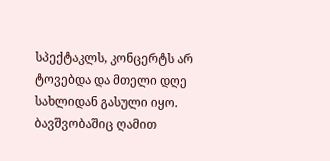სპექტაკლს, კონცერტს არ ტოვებდა და მთელი დღე სახლიდან გასული იყო. ბავშვობაშიც ღამით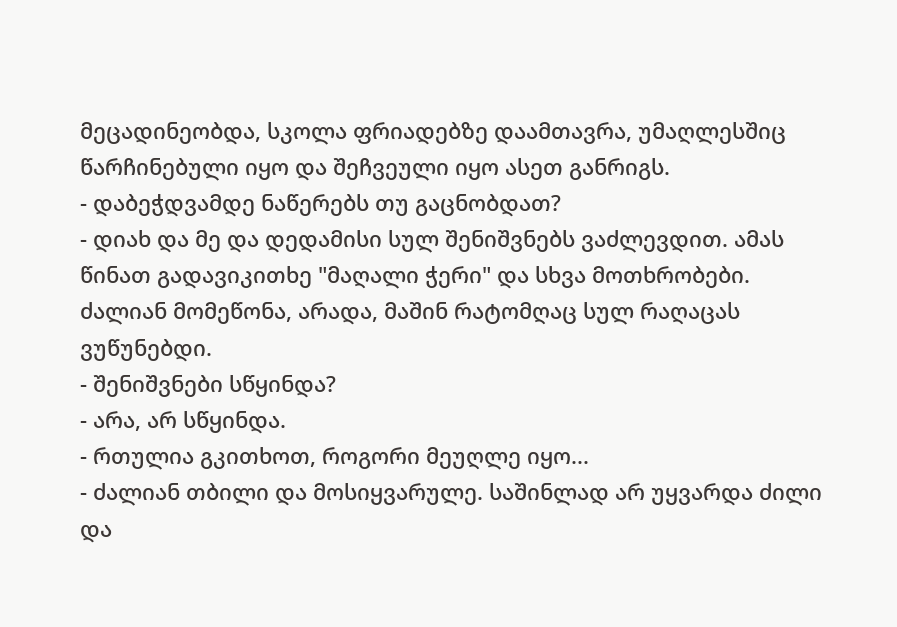მეცადინეობდა, სკოლა ფრიადებზე დაამთავრა, უმაღლესშიც წარჩინებული იყო და შეჩვეული იყო ასეთ განრიგს.
- დაბეჭდვამდე ნაწერებს თუ გაცნობდათ?
- დიახ და მე და დედამისი სულ შენიშვნებს ვაძლევდით. ამას წინათ გადავიკითხე "მაღალი ჭერი" და სხვა მოთხრობები. ძალიან მომეწონა, არადა, მაშინ რატომღაც სულ რაღაცას ვუწუნებდი.
- შენიშვნები სწყინდა?
- არა, არ სწყინდა.
- რთულია გკითხოთ, როგორი მეუღლე იყო...
- ძალიან თბილი და მოსიყვარულე. საშინლად არ უყვარდა ძილი და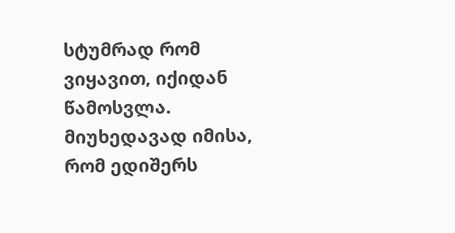სტუმრად რომ ვიყავით, იქიდან წამოსვლა. მიუხედავად იმისა, რომ ედიშერს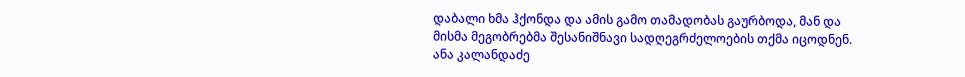დაბალი ხმა ჰქონდა და ამის გამო თამადობას გაურბოდა, მან და მისმა მეგობრებმა შესანიშნავი სადღეგრძელოების თქმა იცოდნენ.
ანა კალანდაძე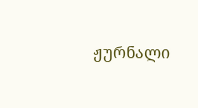ჟურნალი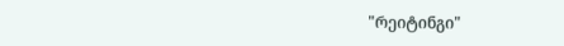"რეიტინგი"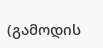(გამოდის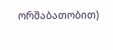ორშაბათობით)